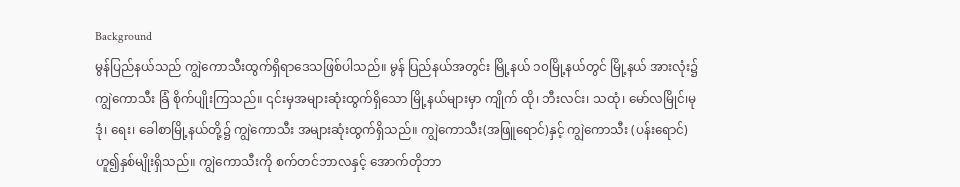Background
မွန်ပြည်နယ်သည် ကျွဲကောသီးထွက်ရှိရာဒေသဖြစ်ပါသည်။ မွန် ပြည်နယ်အတွင်း မြို့နယ် ၁၀မြို့နယ်တွင် မြို့နယ် အားလုံး၌ ကျွဲကောသီး ခြံ စိုက်ပျိုးကြသည်။ ၎င်းမှအများဆုံးထွက်ရှိသော မြို့နယ်များမှာ ကျိုက် ထို၊ ဘီးလင်း၊ သထုံ၊ မော်လမြိုင်၊မုဒုံ၊ ရေး၊ ခေါစာမြို့နယ်တို့၌ ကျွဲကောသီး အများဆုံးထွက်ရှိသည်။ ကျွဲကောသီး(အဖြူရောင်)နှင့် ကျွဲကောသီး (ပန်းရောင်)ဟူ၍နှစ်မျိုးရှိသည်။ ကျွဲကောသီးကို စက်တင်ဘာလနှင့် အောက်တိုဘာ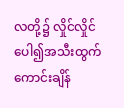လတို့၌ လှိုင်လှိုင်ပေါ၍အသီးထွက်ကောင်းချိန်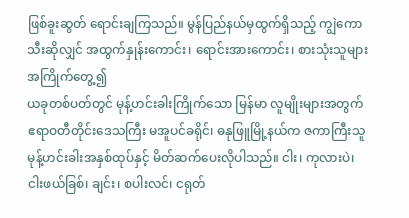ဖြစ်ခူးဆွတ် ရောင်းချကြသည်။ မွန်ပြည်နယ်မှထွက်ရှိသည့် ကျွဲကောသီးဆိုလျှင် အထွက်နှုန်းကောင်း၊ ရောင်းအားကောင်း၊ စားသုံးသူများ အကြိုက်တွေ့၍
ယခုတစ်ပတ်တွင် မုန့်ဟင်းခါးကြိုက်သော မြန်မာ လူမျိုးများအတွက် ဧရာဝတီတိုင်းဒေသကြီး မအူပင်ခရိုင်၊ ဓနုဖြူမြို့နယ်က ဇကာကြီးသူ မုန့်ဟင်းခါးအနှစ်ထုပ်နှင့် မိတ်ဆက်ပေးလိုပါသည်။ ငါး၊ ကုလားပဲ၊ ငါးဖယ်ခြစ်၊ ချင်း၊ စပါးလင်၊ ငရုတ်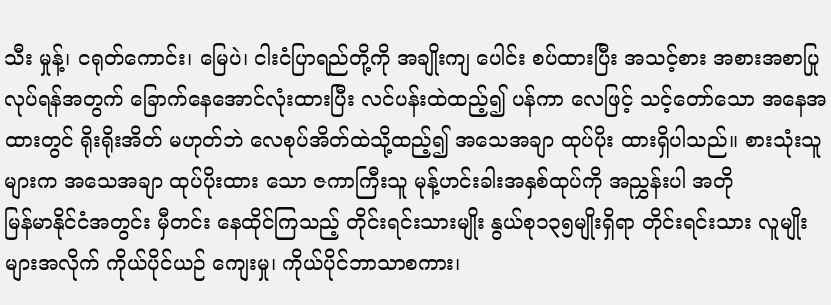သီး မှုန့်၊ ငရုတ်ကောင်း၊ မြေပဲ၊ ငါးငံပြာရည်တို့ကို အချိုးကျ ပေါင်း စပ်ထားပြီး အသင့်စား အစားအစာပြုလုပ်ရန်အတွက် ခြောက်နေအောင်လုံးထားပြီး လင်ပန်းထဲထည့်၍ ပန်ကာ လေဖြင့် သင့်တော်သော အနေအထားတွင် ရိုးရိုးအိတ် မဟုတ်ဘဲ လေစုပ်အိတ်ထဲသို့ထည့်၍ အသေအချာ ထုပ်ပိုး ထားရှိပါသည်။ စားသုံးသူများက အသေအချာ ထုပ်ပိုးထား သော ဇကာကြီးသူ မုန့်ဟင်းခါးအနှစ်ထုပ်ကို အညွှန်းပါ အတို
မြန်မာနိုင်ငံအတွင်း မှီတင်း နေထိုင်ကြသည့် တိုင်းရင်းသားမျိုး နွယ်စု၁၃၅မျိုးရှိရာ တိုင်းရင်းသား လူမျိုးများအလိုက် ကိုယ်ပိုင်ယဉ် ကျေးမှု၊ ကိုယ်ပိုင်ဘာသာစကား၊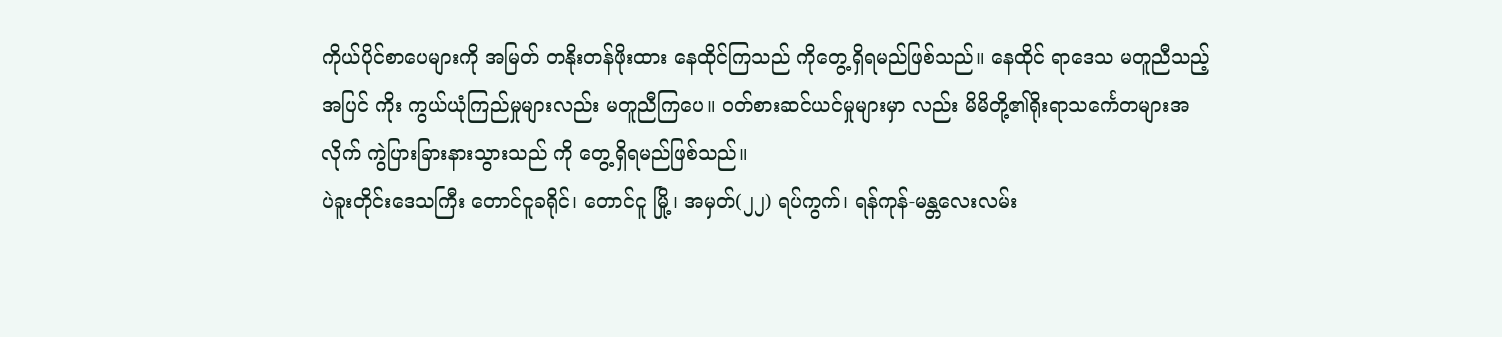ကိုယ်ပိုင်စာပေများကို အမြတ် တနိုးတန်ဖိုးထား နေထိုင်ကြသည် ကိုတွေ့ရှိရမည်ဖြစ်သည်။ နေထိုင် ရာဒေသ မတူညီသည့်အပြင် ကိုး ကွယ်ယုံကြည်မှုများလည်း မတူညီကြပေ။ ဝတ်စားဆင်ယင်မှုများမှာ လည်း မိမိတို့၏ရိုးရာသင်္ကေတများအလိုက် ကွဲပြားခြားနားသွားသည် ကို တွေ့ရှိရမည်ဖြစ်သည်။
ပဲခူးတိုင်းဒေသကြီး တောင်ငူခရိုင်၊ တောင်ငူ မြို့၊ အမှတ်(၂၂) ရပ်ကွက်၊ ရန်ကုန်-မန္တလေးလမ်း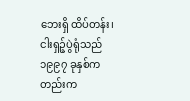ဘေးရှိ ထိပ်တန်း၊ ငါးရှဉ့်ပွဲရုံသည် ၁၉၉၇ ခုနှစ်က တည်းက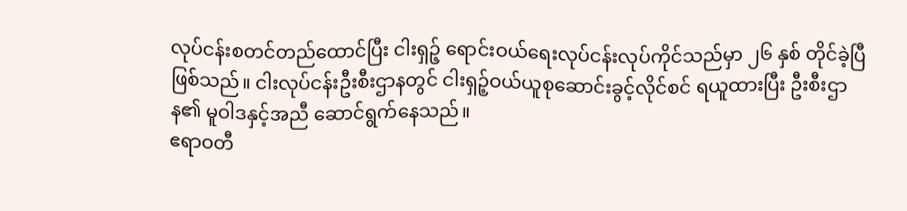လုပ်ငန်းစတင်တည်ထောင်ပြီး ငါးရှဉ့် ရောင်းဝယ်ရေးလုပ်ငန်းလုပ်ကိုင်သည်မှာ ၂၆ နှစ် တိုင်ခဲ့ပြီဖြစ်သည်။ ငါးလုပ်ငန်းဦးစီးဌာနတွင် ငါးရှဉ့်ဝယ်ယူစုဆောင်းခွင့်လိုင်စင် ရယူထားပြီး ဦးစီးဌာန၏ မူဝါဒနှင့်အညီ ဆောင်ရွက်နေသည်။
ဧရာဝတီ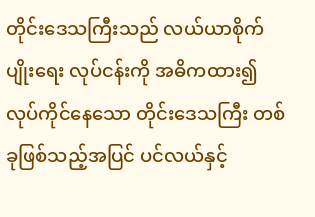တိုင်းဒေသကြီးသည် လယ်ယာစိုက်ပျိုးရေး လုပ်ငန်းကို အဓိကထား၍ လုပ်ကိုင်နေသော တိုင်းဒေသကြီး တစ်ခုဖြစ်သည့်အပြင် ပင်လယ်နှင့်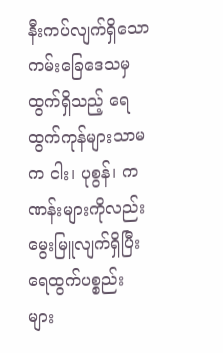နီးကပ်လျက်ရှိသော ကမ်းခြေဒေသမှထွက်ရှိသည့် ရေထွက်ကုန်များသာမက ငါး၊ ပုစွန်၊ ကဏန်းများကိုလည်း မွေးမြူလျက်ရှိပြီး ရေထွက်ပစ္စည်း များ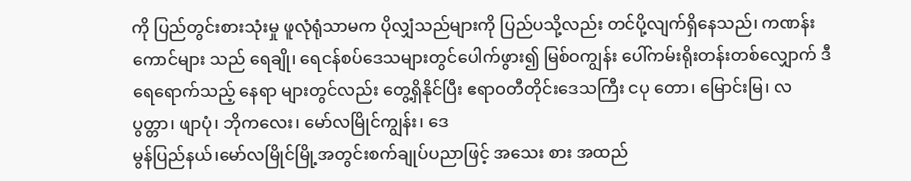ကို ပြည်တွင်းစားသုံးမှု ဖူလုံရုံသာမက ပိုလျှံသည်များကို ပြည်ပသို့လည်း တင်ပို့လျက်ရှိနေသည်၊ ကဏန်းကောင်များ သည် ရေချို၊ ရေငန်စပ်ဒေသများတွင်ပေါက်ဖွား၍ မြစ်ဝကျွန်း ပေါ်ကမ်းရိုးတန်းတစ်လျှောက် ဒီရေရောက်သည့် နေရာ များတွင်လည်း တွေ့ရှိနိုင်ပြီး ဧရာဝတီတိုင်းဒေသကြီး ငပု တော၊ မြောင်းမြ၊ လပွတ္တာ၊ ဖျာပုံ၊ ဘိုကလေး၊ မော်လမြိုင်ကျွန်း၊ ဒေ
မွန်ပြည်နယ်၊မော်လမြိုင်မြို့အတွင်းစက်ချုပ်ပညာဖြင့် အသေး စား အထည်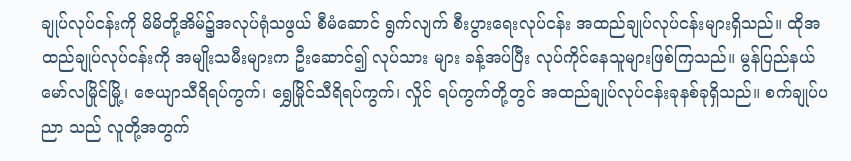ချုပ်လုပ်ငန်းကို မိမိတို့အိမ်၌အလုပ်ရုံသဖွယ် စီမံဆောင် ရွက်လျက် စီးပွားရေးလုပ်ငန်း အထည်ချုပ်လုပ်ငန်းများရှိသည်။ ထိုအထည်ချုပ်လုပ်ငန်းကို အမျိုးသမီးများက ဦးဆောင်၍ လုပ်သား များ ခန့်အပ်ပြီး လုပ်ကိုင်နေသူများဖြစ်ကြသည်။ မွန်ပြည်နယ် မော်လမြိုင်မြို့၊ ဇေယျာသီရိရပ်ကွက်၊ ရွှေမြိုင်သီရိရပ်ကွက်၊ လှိုင် ရပ်ကွက်တို့တွင် အထည်ချုပ်လုပ်ငန်းခုနစ်ခုရှိသည်။ စက်ချုပ်ပညာ သည် လူတို့အတွက်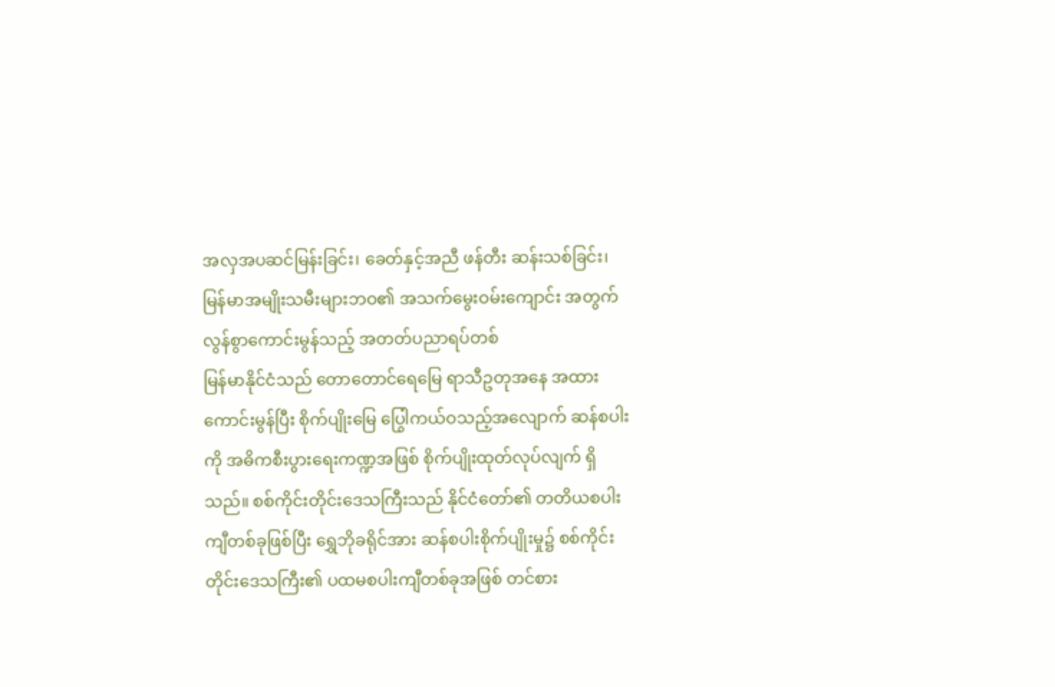အလှအပဆင်မြန်းခြင်း၊ ခေတ်နှင့်အညီ ဖန်တီး ဆန်းသစ်ခြင်း၊ မြန်မာအမျိုးသမီးများဘဝ၏ အသက်မွေးဝမ်းကျောင်း အတွက် လွန်စွာကောင်းမွန်သည့် အတတ်ပညာရပ်တစ်
မြန်မာနိုင်ငံသည် တောတောင်ရေမြေ ရာသီဥတုအနေ အထား ကောင်းမွန်ပြီး စိုက်ပျိုးမြေ ပြွေါကယ်ဝသည့်အလျောက် ဆန်စပါးကို အဓိကစီးပွားရေးကဏ္ဍအဖြစ် စိုက်ပျိုးထုတ်လုပ်လျက် ရှိသည်။ စစ်ကိုင်းတိုင်းဒေသကြီးသည် နိုင်ငံတော်၏ တတိယစပါး ကျီတစ်ခုဖြစ်ပြီး ရွှေဘိုခရိုင်အား ဆန်စပါးစိုက်ပျိုးမှု၌ စစ်ကိုင်း တိုင်းဒေသကြီး၏ ပထမစပါးကျီတစ်ခုအဖြစ် တင်စား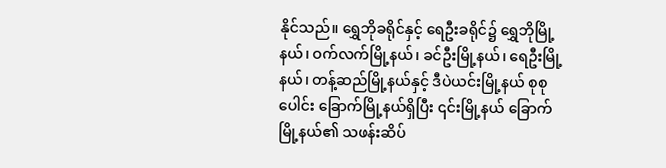နိုင်သည်။ ရွှေဘိုခရိုင်နှင့် ရေဦးခရိုင်၌ ရွှေဘိုမြို့နယ်၊ ဝက်လက်မြို့နယ်၊ ခင်ဦးမြို့နယ်၊ ရေဦးမြို့နယ်၊ တန့်ဆည်မြို့နယ်နှင့် ဒီပဲယင်းမြို့နယ် စုစုပေါင်း ခြောက်မြို့နယ်ရှိပြီး ၎င်းမြို့နယ် ခြောက်မြို့နယ်၏ သဖန်းဆိပ်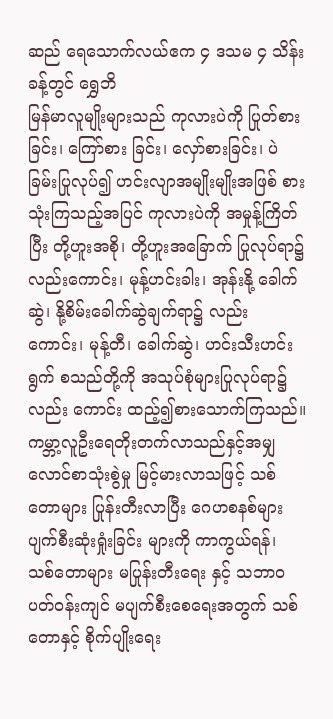ဆည် ရေသောက်လယ်ဧက ၄ ဒသမ ၄ သိန်းခန့်တွင် ရွှေဘိ
မြန်မာလူမျိုးများသည် ကုလားပဲကို ပြုတ်စားခြင်း၊ ကြော်စား ခြင်း၊ လှော်စားခြင်း၊ ပဲခြမ်းပြုလုပ်၍ ဟင်းလျာအမျိုးမျိုးအဖြစ် စားသုံးကြသည့်အပြင် ကုလားပဲကို အမှုန့်ကြိတ်ပြီး တို့ဟူးအစို၊ တို့ဟူးအခြောက် ပြုလုပ်ရာ၌ လည်းကောင်း၊ မုန့်ဟင်းခါး၊ အုန်းနို့ ခေါက်ဆွဲ၊ နို့စိမ်းခေါက်ဆွဲချက်ရာ၌ လည်း ကောင်း၊ မုန့်တီ၊ ခေါက်ဆွဲ၊ ဟင်းသီးဟင်းရွက် စသည်တို့ကို အသုပ်စုံများပြုလုပ်ရာ၌ လည်း ကောင်း ထည့်၍စားသောက်ကြသည်။
ကမ္ဘာ့လူဦးရေတိုးတက်လာသည်နှင့်အမျှ လောင်စာသုံးစွဲမှု မြင့်မားလာသဖြင့် သစ်တောများ ပြုန်းတီးလာပြီး ဂေဟစနစ်များ ပျက်စီးဆုံးရှုံးခြင်း များကို ကာကွယ်ရန်၊ သစ်တောများ မပြုန်းတီးရေး နှင့် သဘာဝပတ်ဝန်းကျင် မပျက်စီးစေရေးအတွက် သစ်တောနှင့် စိုက်ပျိုးရေး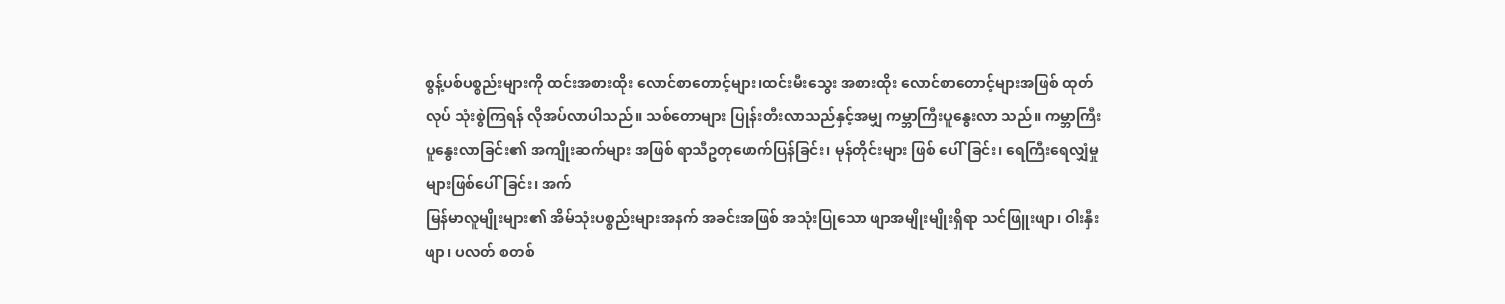စွန့်ပစ်ပစ္စည်းများကို ထင်းအစားထိုး လောင်စာတောင့်များ၊ထင်းမီးသွေး အစားထိုး လောင်စာတောင့်များအဖြစ် ထုတ်လုပ် သုံးစွဲကြရန် လိုအပ်လာပါသည်။ သစ်တောများ ပြုန်းတီးလာသည်နှင့်အမျှ ကမ္ဘာကြီးပူနွေးလာ သည်။ ကမ္ဘာကြီး ပူနွေးလာခြင်း၏ အကျိုးဆက်များ အဖြစ် ရာသီဥတုဖောက်ပြန်ခြင်း၊ မုန်တိုင်းများ ဖြစ် ပေါ်ခြင်း၊ ရေကြီးရေလျှံမှုများဖြစ်ပေါ်ခြင်း၊ အက်
မြန်မာလူမျိုးများ၏ အိမ်သုံးပစ္စည်းများအနက် အခင်းအဖြစ် အသုံးပြုသော ဖျာအမျိုးမျိုးရှိရာ သင်ဖြူးဖျာ၊ ဝါးနှီးဖျာ၊ ပလတ် စတစ်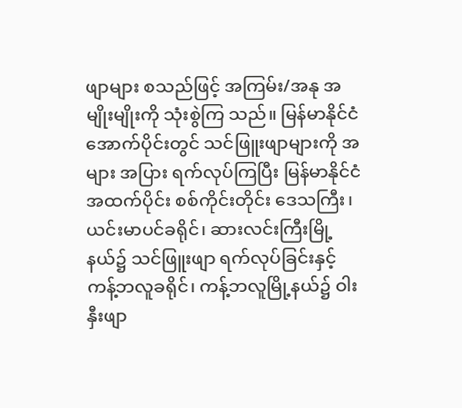ဖျာများ စသည်ဖြင့် အကြမ်း/အနု အမျိုးမျိုးကို သုံးစွဲကြ သည်။ မြန်မာနိုင်ငံအောက်ပိုင်းတွင် သင်ဖြူးဖျာများကို အများ အပြား ရက်လုပ်ကြပြီး မြန်မာနိုင်ငံအထက်ပိုင်း စစ်ကိုင်းတိုင်း ဒေသကြီး၊ ယင်းမာပင်ခရိုင်၊ ဆားလင်းကြီးမြို့နယ်၌ သင်ဖြူးဖျာ ရက်လုပ်ခြင်းနှင့် ကန့်ဘလူခရိုင်၊ ကန့်ဘလူမြို့နယ်၌ ဝါးနှီးဖျာ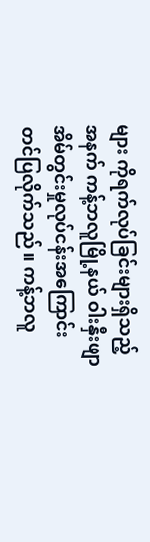များ ကိုရက်လုပ်ခြင်းများရှိသည့်အနက် ကန့်ဘလူမြို့နယ် ဝါးနှီးဖျာ အိမ်တွင်းမှုလုပ်ငန်းအကြောင်း တင်ပြလိုက်သည်။ ကန့်ဘလူ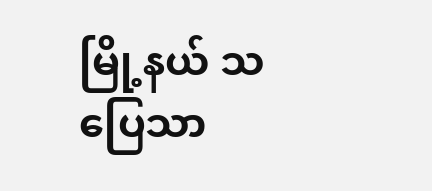မြို့နယ် သပြေသာ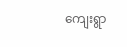ကျေးရွာ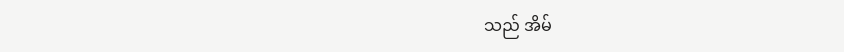သည် အိမ်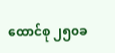ထောင်စု ၂၅၀ခ